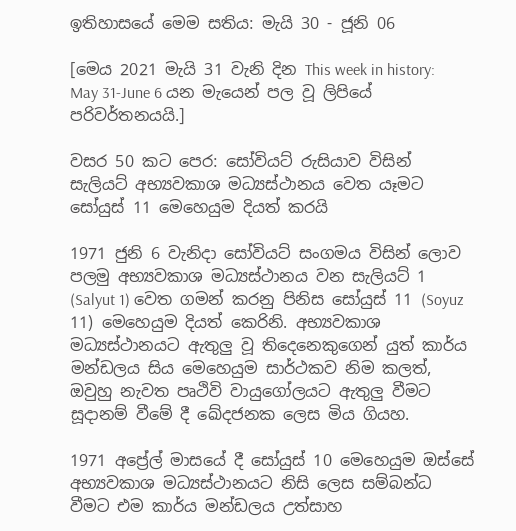ඉතිහාසයේ මෙම සතිය: මැයි 30 - ජූනි 06

[මෙය 2021 මැයි 31 වැනි දින This week in history: May 31-June 6 යන මැයෙන් පල වූ ලිපියේ පරිවර්තනයයි.]

වසර 50 කට පෙර: සෝවියට් රුසියාව විසින් සැලියට් අභ්‍යවකාශ මධ්‍යස්ථානය වෙත යෑමට සෝයුස් 11 මෙහෙයුම දියත් කරයි

1971 ජුනි 6 වැනිදා සෝවියට් සංගමය විසින් ලොව පලමු අභ්‍යවකාශ මධ්‍යස්ථානය වන සැලියට් 1 (Salyut 1) වෙත ගමන් කරනු පිනිස සෝයුස් 11 (Soyuz 11) මෙහෙයුම දියත් කෙරිනි. අභ්‍යවකාශ මධ්‍යස්‌ථානයට ඇතුලු වූ තිදෙනෙකුගෙන් යුත් කාර්ය මන්ඩලය සිය මෙහෙයුම සාර්ථකව නිම කලත්, ඔවුහු නැවත පෘථිවි වායුගෝලයට ඇතුලු වීමට සූදානම් වීමේ දී ඛේදජනක ලෙස මිය ගියහ.

1971 අප්‍රේල් මාසයේ දී සෝයුස් 10 මෙහෙයුම ඔස්සේ අභ්‍යවකාශ මධ්‍යස්ථානයට නිසි ලෙස සම්බන්ධ වීමට එම කාර්ය මන්ඩලය උත්සාහ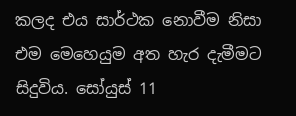කලද එය සාර්ථක නොවීම නිසා එම මෙහෙයුම අත හැර දැමීමට සිදුවිය. සෝයුස් 11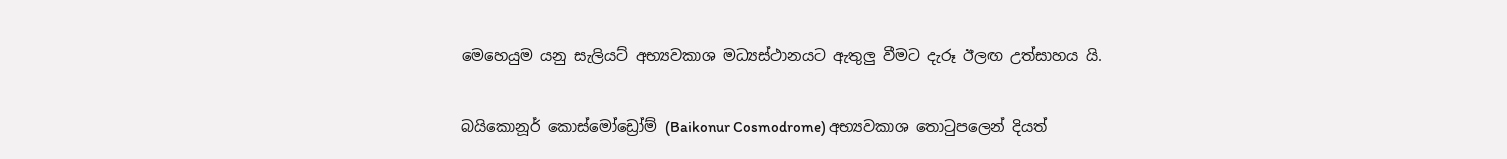මෙහෙයුම යනු සැලියට් අභ්‍යවකාශ මධ්‍යස්ථානයට ඇතුලු වීමට දැරූ ඊලඟ උත්සාහය යි.

බයිකොනූර් කොස්මෝඩ්‍රෝම් (Baikonur Cosmodrome) අභ්‍යවකාශ තොටුපලෙන් දියත්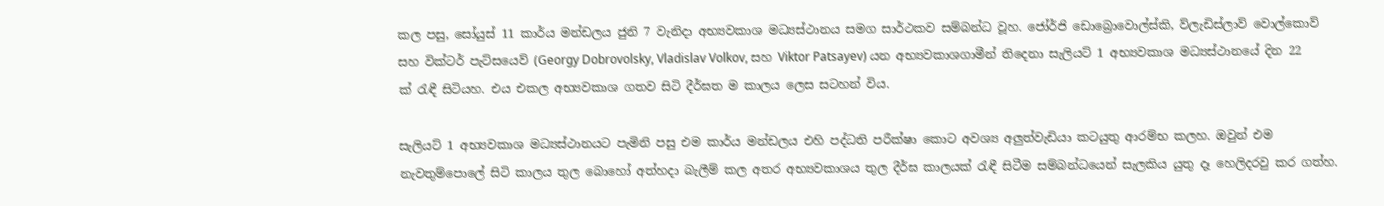කල පසු, සෝයුස් 11 කාර්ය මන්ඩලය ජුනි 7 වැනිදා අභ්‍යවකාශ මධ්‍යස්ථානය සමග සාර්ථකව සම්බන්ධ වූහ. ජෝර්ජි ඩොබ්‍රොවොල්ස්කි, ව්ලැඩිස්ලාව් වොල්කොව් සහ වික්ටර් පැට්සයෙව් (Georgy Dobrovolsky, Vladislav Volkov, සහ Viktor Patsayev) යන අභ්‍යවකාශගාමීන් තිදෙනා සැලියට් 1 අභ්‍යවකාශ මධ්‍යස්ථානයේ දින 22 ක් රැඳී සිටියහ. එය එකල අභ්‍යවකාශ ගතව සිටි දීර්ඝත ම කාලය ලෙස සටහන් විය.

සැලියට් 1 අභ්‍යවකාශ මධ්‍යස්ථානයට පැමිනි පසු එම කාර්ය මන්ඩලය එහි පද්ධති පරීක්ෂා කොට අවශ්‍ය අලුත්වැඩියා කටයුතු ආරම්භ කලහ. ඔවුන් එම නැවතුම්පොලේ සිටි කාලය තුල බොහෝ අත්හදා බැලීම් කල අතර අභ්‍යවකාශය තුල දීර්ඝ කාලයක් රැඳී සිටීම සම්බන්ධයෙන් සැලකිය යුතු දෑ හෙලිදරවු කර ගත්හ.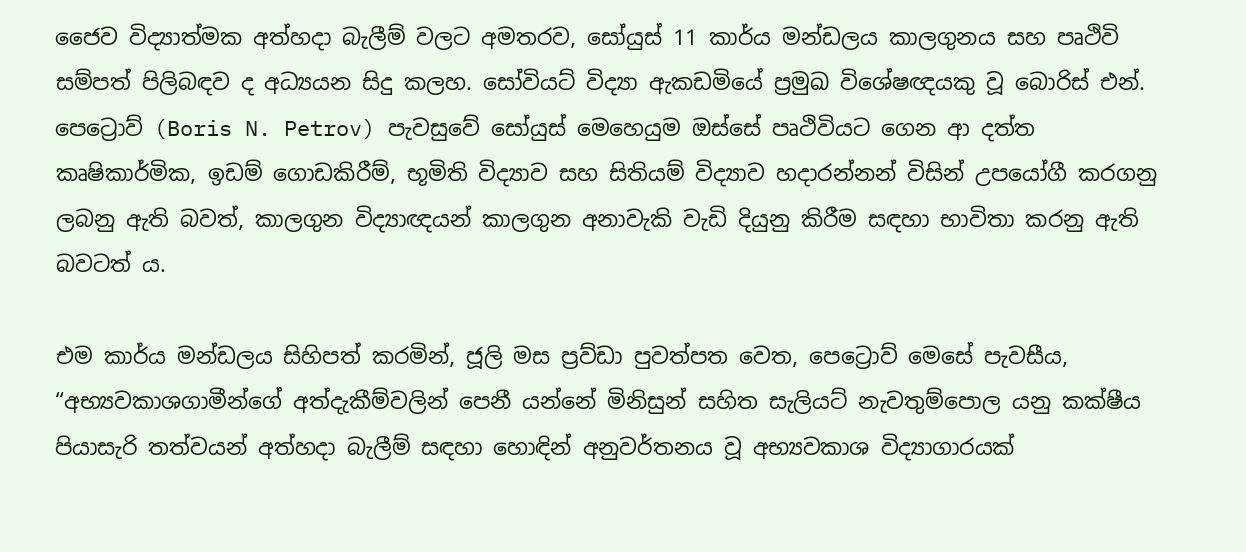ජෛව විද්‍යාත්මක අත්හදා බැලීම් වලට අමතරව, සෝයුස් 11 කාර්ය මන්ඩලය කාලගුනය සහ පෘථිවි සම්පත් පිලිබඳව ද අධ්‍යයන සිදු කලහ. සෝවියට් විද්‍යා ඇකඩමියේ ප්‍රමුඛ විශේෂඥයකු වූ බොරිස් එන්. පෙට්‍රොව් (Boris N. Petrov) පැවසුවේ සෝයුස් මෙහෙයුම ඔස්සේ පෘථිවියට ගෙන ආ දත්ත කෘෂිකාර්මික, ඉඩම් ගොඩකිරීම්, භූමිති විද්‍යාව සහ සිතියම් විද්‍යාව හදාරන්නන් විසින් උපයෝගී කරගනු ලබනු ඇති බවත්, කාලගුන විද්‍යාඥයන් කාලගුන අනාවැකි වැඩි දියුනු කිරීම සඳහා භාවිතා කරනු ඇති බවටත් ය.

එම කාර්ය මන්ඩලය සිහිපත් කරමින්, ජූලි මස ප්‍රව්ඩා පුවත්පත වෙත, පෙට්‍රොව් මෙසේ පැවසීය, “අභ්‍යවකාශගාමීන්ගේ අත්දැකීම්වලින් පෙනී යන්නේ මිනිසුන් සහිත සැලියට් නැවතුම්පොල යනු කක්ෂීය පියාසැරි තත්වයන් අත්හදා බැලීම් සඳහා හොඳින් අනුවර්තනය වූ අභ්‍යවකාශ විද්‍යාගාරයක්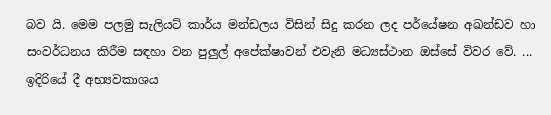බව යි. මෙම පලමු සැලියට් කාර්ය මන්ඩලය විසින් සිදු කරන ලද පර්යේෂන අඛන්ඩව හා සංවර්ධනය කිරීම සඳහා වන පුලුල් අපේක්ෂාවන් එවැනි මධ්‍යස්ථාන ඔස්සේ විවර වේ. ... ඉදිරියේ දී අභ්‍යවකාශය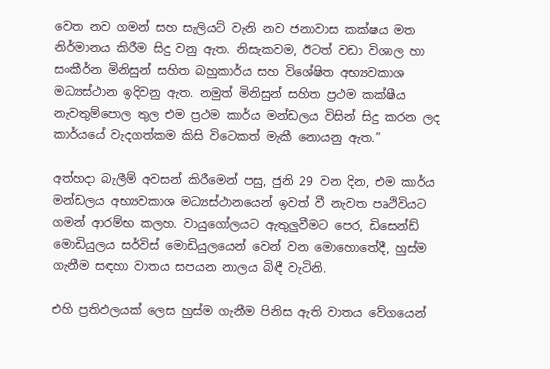වෙත නව ගමන් සහ සැලියට් වැනි නව ජනාවාස කක්ෂය මත නිර්මානය කිරීම සිදු වනු ඇත. නිසැකවම, ඊටත් වඩා විශාල හා සංකීර්න මිනිසුන් සහිත බහුකාර්ය සහ විශේෂිත අභ්‍යවකාශ මධ්‍යස්ථාන ඉදිවනු ඇත. නමුත් මිනිසුන් සහිත ප්‍රථම කක්ෂීය නැවතුම්පොල තුල එම ප්‍රථම කාර්ය මන්ඩලය විසින් සිදු කරන ලද කාර්යයේ වැදගත්කම කිසි විටෙකත් මැකී නොයනු ඇත.”

අත්හදා බැලීම් අවසන් කිරීමෙන් පසු, ජුනි 29 වන දින, එම කාර්ය මන්ඩලය අභ්‍යවකාශ මධ්‍යස්ථානයෙන් ඉවත් වී නැවත පෘථිවියට ගමන් ආරම්භ කලහ. වායුගෝලයට ඇතුලුවීමට පෙර, ඩිසෙන්ඩ් මොඩියුලය සර්විස් මොඩියුලයෙන් වෙන් වන මොහොතේදී, හුස්ම ගැනීම සඳහා වාතය සපයන නාලය බිඳී වැටිනි.

එහි ප්‍රතිඵලයක් ලෙස හුස්ම ගැනීම පිනිස ඇති වාතය වේගයෙන්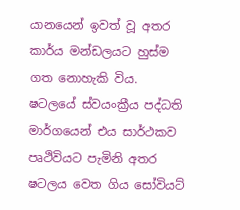යානයෙන් ඉවත් වූ අතර කාර්ය මන්ඩලයට හුස්ම ගත නොහැකි විය. ෂටලයේ ස්වයංක්‍රීය පද්ධති මාර්ගයෙන් එය සාර්ථකව පෘථිවියට පැමිනි අතර ෂටලය වෙත ගිය සෝවියට්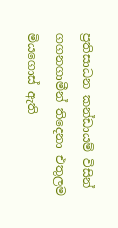ප්‍රතිසාධන කන්ඩායම් විසින් ගගනගාමීන් තිදෙනා එතුලම මියගොස් ඇති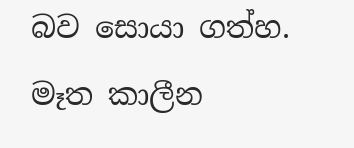බව සොයා ගත්හ. මෑත කාලීන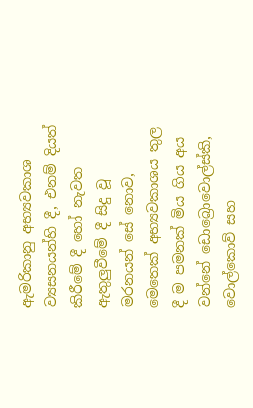ඇමරිකානු අභ්‍යවකාශ ව්‍යසනයන්හි දී, එනම් දියත් කිරීමේ දී හෝ නැවත ඇතුලුවීමේ දී සිදු වූ මරනයන් සේ නොව, මෙතෙක් අභ්‍යවකාශය තුල දී ම පමනක් මිය ගිය අය වන්නේ ඩොබ්‍රොවොල්ස්කි, වොල්කොව් සහ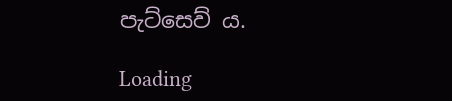පැට්සෙව් ය.

Loading